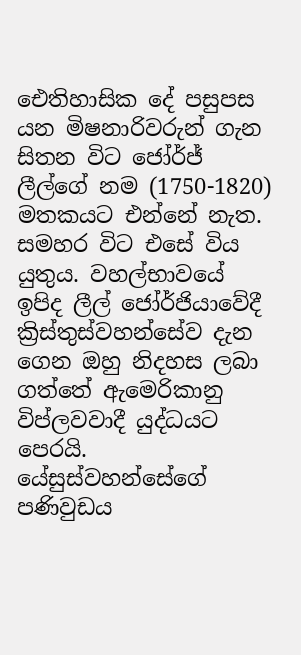ඓතිහාසික දේ පසුපස යන මිෂනාරිවරුන් ගැන සිතන විට ජෝර්ජ් ලීල්ගේ නම (1750-1820) මතකයට එන්නේ නැත. සමහර විට එසේ විය යුතුය. වහල්භාවයේ ඉපිද ලීල් ජෝර්ජියාවේදී ක්‍රිස්තුස්වහන්සේව දැන ගෙන ඔහු නිදහස ලබා ගත්තේ ඇමෙරිකානු විප්ලවවාදී යුද්ධයට පෙරයි. යේසුස්වහන්සේගේ පණිවුඩය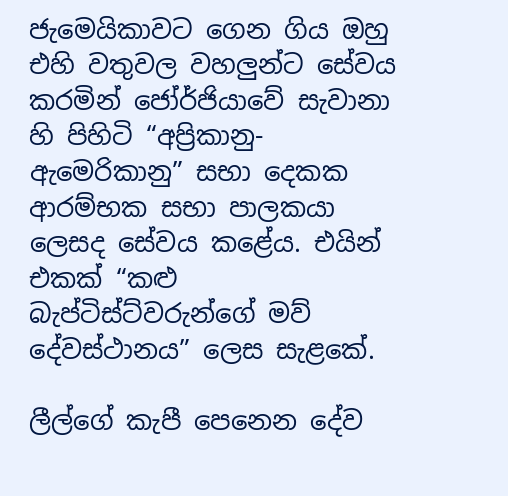ජැමෙයිකාවට ගෙන ගිය ඔහු එහි වතුවල වහලුන්ට සේවය කරමින් ජෝර්ජියාවේ සැවානා හි පිහිටි “අප්‍රිකානු-ඇමෙරිකානු” සභා දෙකක  ආරම්භක සභා පාලකයා ලෙසද සේවය කළේය. එයින් එකක් “කළු බැප්ටිස්ට්වරුන්ගේ මව් දේවස්ථානය” ලෙස සැළකේ.

ලීල්ගේ කැපී පෙනෙන දේව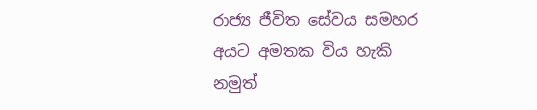රාජ්‍ය ජීවිත සේවය සමහර අයට අමතක විය හැකි නමුත්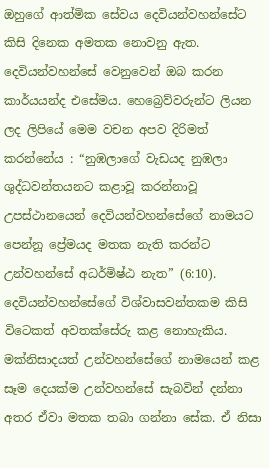ඔහුගේ ආත්මික සේවය දෙවියන්වහන්සේට කිසි දිනෙක අමතක නොවනු ඇත. දෙවියන්වහන්සේ වෙනුවෙන් ඔබ කරන කාර්යයන්ද එසේමය. හෙබ්‍රෙව්වරුන්ට ලියන ලද ලිපියේ මෙම වචන අපව දිරිමත් කරන්නේය : “නුඹලාගේ වැඩයද නුඹලා ශුද්ධවන්තයනට කළාවූ කරන්නාවූ උපස්ථානයෙන් දෙවියන්වහන්සේගේ නාමයට පෙන්නූ ප්‍රේමයද මතක නැති කරන්ට උන්වහන්සේ අධර්මිෂ්ඨ නැත” (6:10). දෙවියන්වහන්සේගේ විශ්වාසවන්තකම කිසි විටෙකත් අවතක්සේරු කළ නොහැකිය. මක්නිසාදයත් උන්වහන්සේගේ නාමයෙන් කළ සෑම දෙයක්ම උන්වහන්සේ සැබවින් දන්නා අතර ඒවා මතක තබා ගන්නා සේක. ඒ නිසා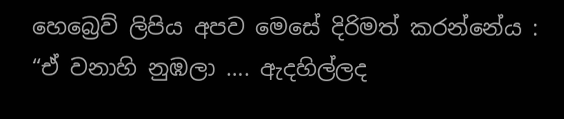හෙබ්‍රෙව් ලිපිය අපව මෙසේ දිරිමත් කරන්නේය : “ඒ වනාහි නුඹලා …. ඇදහිල්ලද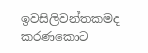ඉවසිලිවන්තකමද කරණකොට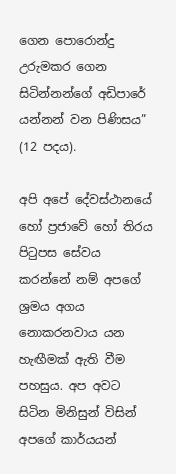ගෙන පොරොන්දු උරුමකර ගෙන සිටින්නන්ගේ අඩිපාරේ යන්නන් වන පිණිසය” (12 පදය).

අපි අපේ දේවස්ථානයේ හෝ ප්‍රජාවේ හෝ තිරය පිටුපස සේවය කරන්නේ නම් අපගේ ශ්‍රමය අගය නොකරනවාය යන හැඟීමක් ඇති වීම පහසුය. අප අවට සිටින මිනිසුන් විසින් අපගේ කාර්යයන්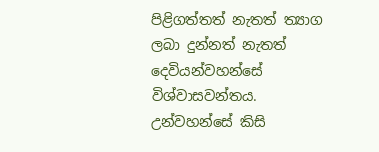පිළිගත්තත් නැතත් ත්‍යාග ලබා දුන්නත් නැතත් දෙවියන්වහන්සේ විශ්වාසවන්තය. උන්වහන්සේ කිසි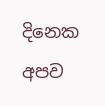දිනෙක අපව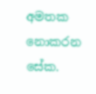අමතක නොකරන සේක.